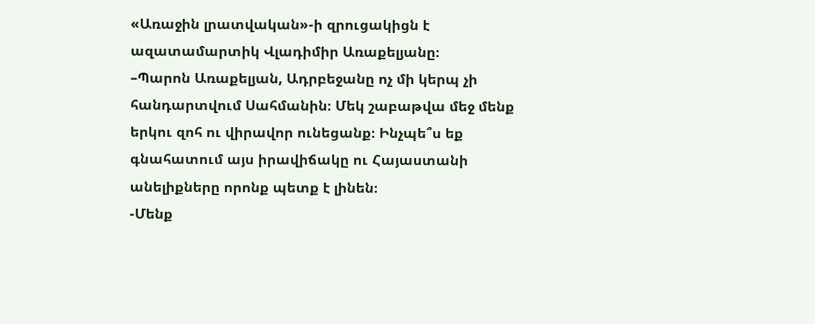«Առաջին լրատվական»-ի զրուցակիցն է ազատամարտիկ Վլադիմիր Առաքելյանը։
–Պարոն Առաքելյան, Ադրբեջանը ոչ մի կերպ չի հանդարտվում Սահմանին։ Մեկ շաբաթվա մեջ մենք երկու զոհ ու վիրավոր ունեցանք։ Ինչպե՞ս եք գնահատում այս իրավիճակը ու Հայաստանի անելիքները որոնք պետք է լինեն։
-Մենք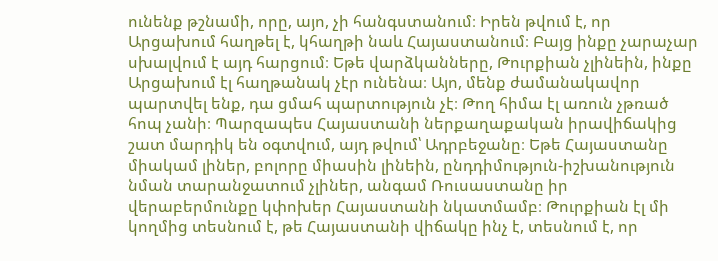ունենք թշնամի, որը, այո, չի հանգստանում։ Իրեն թվում է, որ Արցախում հաղթել է, կհաղթի նաև Հայաստանում։ Բայց ինքը չարաչար սխալվում է այդ հարցում։ Եթե վարձկանները, Թուրքիան չլինեին, ինքը Արցախում էլ հաղթանակ չէր ունենա։ Այո, մենք ժամանակավոր պարտվել ենք, դա ցմահ պարտություն չէ։ Թող հիմա էլ առուն չթռած հոպ չանի։ Պարզապես Հայաստանի ներքաղաքական իրավիճակից շատ մարդիկ են օգտվում, այդ թվում՝ Ադրբեջանը։ Եթե Հայաստանը միակամ լիներ, բոլորը միասին լինեին, ընդդիմություն-իշխանություն նման տարանջատում չլիներ, անգամ Ռուսաստանը իր վերաբերմունքը կփոխեր Հայաստանի նկատմամբ։ Թուրքիան էլ մի կողմից տեսնում է, թե Հայաստանի վիճակը ինչ է, տեսնում է, որ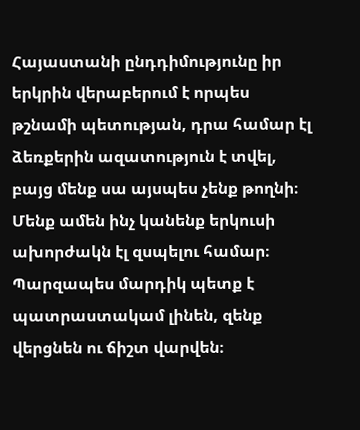Հայաստանի ընդդիմությունը իր երկրին վերաբերում է որպես թշնամի պետության, դրա համար էլ ձեռքերին ազատություն է տվել, բայց մենք սա այսպես չենք թողնի։ Մենք ամեն ինչ կանենք երկուսի ախորժակն էլ զսպելու համար։ Պարզապես մարդիկ պետք է պատրաստակամ լինեն, զենք վերցնեն ու ճիշտ վարվեն։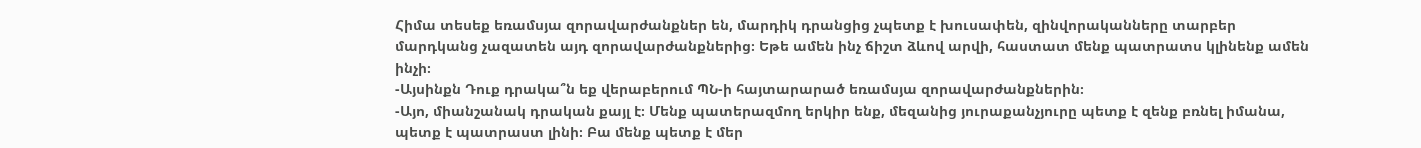Հիմա տեսեք եռամսյա զորավարժանքներ են, մարդիկ դրանցից չպետք է խուսափեն, զինվորականները տարբեր մարդկանց չազատեն այդ զորավարժանքներից։ Եթե ամեն ինչ ճիշտ ձևով արվի, հաստատ մենք պատրատս կլինենք ամեն ինչի։
-Այսինքն Դուք դրակա՞ն եք վերաբերում ՊՆ-ի հայտարարած եռամսյա զորավարժանքներին։
-Այո, միանշանակ դրական քայլ է։ Մենք պատերազմող երկիր ենք, մեզանից յուրաքանչյուրը պետք է զենք բռնել իմանա, պետք է պատրաստ լինի։ Բա մենք պետք է մեր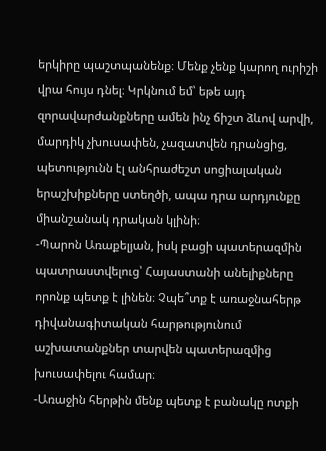երկիրը պաշտպանենք։ Մենք չենք կարող ուրիշի վրա հույս դնել։ Կրկնում եմ՝ եթե այդ զորավարժանքները ամեն ինչ ճիշտ ձևով արվի, մարդիկ չխուսափեն, չազատվեն դրանցից, պետությունն էլ անհրաժեշտ սոցիալական երաշխիքները ստեղծի, ապա դրա արդյունքը միանշանակ դրական կլինի։
-Պարոն Առաքելյան, իսկ բացի պատերազմին պատրաստվելուց՝ Հայաստանի անելիքները որոնք պետք է լինեն։ Չպե՞տք է առաջնահերթ դիվանագիտական հարթությունում աշխատանքներ տարվեն պատերազմից խուսափելու համար։
-Առաջին հերթին մենք պետք է բանակը ոտքի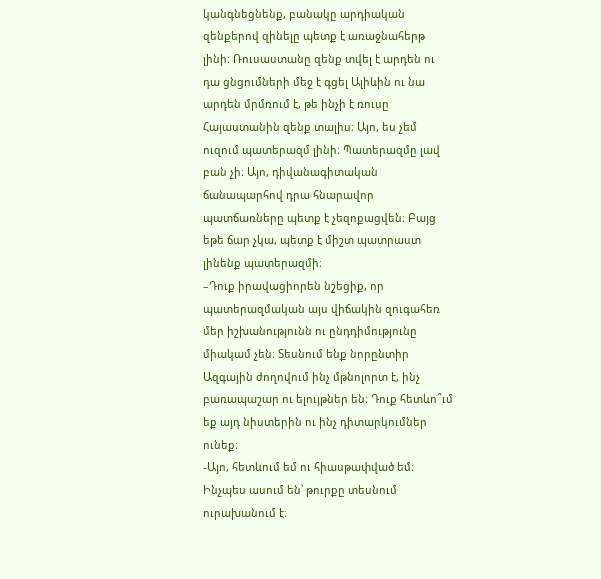կանգնեցնենք, բանակը արդիական զենքերով զինելը պետք է առաջնահերթ լինի։ Ռուսաստանը զենք տվել է արդեն ու դա ցնցումների մեջ է գցել Ալիևին ու նա արդեն մրմռում է, թե ինչի է ռուսը Հայաստանին զենք տալիս։ Այո, ես չեմ ուզում պատերազմ լինի։ Պատերազմը լավ բան չի։ Այո, դիվանագիտական ճանապարհով դրա հնարավոր պատճառները պետք է չեզոքացվեն։ Բայց եթե ճար չկա, պետք է միշտ պատրաստ լինենք պատերազմի։
–Դուք իրավացիորեն նշեցիք, որ պատերազմական այս վիճակին զուգահեռ մեր իշխանությունն ու ընդդիմությունը միակամ չեն։ Տեսնում ենք նորընտիր Ազգային ժողովում ինչ մթնոլորտ է, ինչ բառապաշար ու ելույթներ են։ Դուք հետևո՞ւմ եք այդ նիստերին ու ինչ դիտարկումներ ունեք։
-Այո, հետևում եմ ու հիասթափված եմ։ Ինչպես ասում են՝ թուրքը տեսնում ուրախանում է։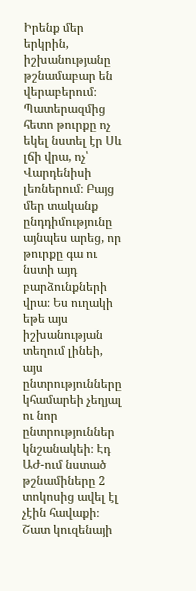Իրենք մեր երկրին, իշխանությանը թշնամաբար են վերաբերում։ Պատերազմից հետո թուրքը ոչ եկել նստել էր Սև լճի վրա, ոչ՝ Վարդենիսի լեռներում։ Բայց մեր տականք ընդդիմությունը այնպես արեց, որ թուրքը գա ու նստի այդ բարձունքների վրա։ Ես ուղակի եթե այս իշխանության տեղում լինեի, այս ընտրությունները կհամարեի չեղյալ ու նոր ընտրություններ կնշանակեի։ Էդ ԱԺ-ում նստած թշնամիները 2 տոկոսից ավել էլ չէին հավաքի։ Շատ կուզենայի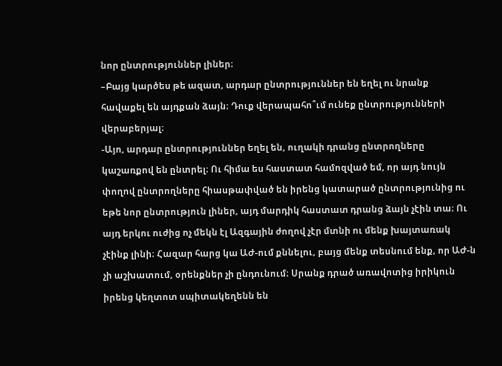նոր ընտրություններ լիներ։
–Բայց կարծես թե ազատ, արդար ընտրություններ են եղել ու նրանք հավաքել են այդքան ձայն։ Դուք վերապահո՞ւմ ունեք ընտրությունների վերաբերյալ։
-Այո, արդար ընտրություններ եղել են, ուղակի դրանց ընտրողները կաշառքով են ընտրել։ Ու հիմա ես հաստատ համոզված եմ, որ այդ նույն փողով ընտրողները հիասթափված են իրենց կատարած ընտրությունից ու եթե նոր ընտրություն լիներ, այդ մարդիկ հաստատ դրանց ձայն չէին տա։ Ու այդ երկու ուժից ոչ մեկն էլ Ազգային ժողով չէր մտնի ու մենք խայտառակ չէինք լինի։ Հազար հարց կա ԱԺ-ում քննելու, բայց մենք տեսնում ենք, որ ԱԺ-ն չի աշխատում, օրենքներ չի ընդունում։ Սրանք դրած առավոտից իրիկուն իրենց կեղտոտ սպիտակեղենն են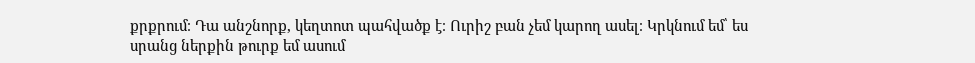քրքրում։ Դա անշնորք, կեղտոտ պահվածք է։ Ուրիշ բան չեմ կարող ասել։ Կրկնում եմ՝ ես սրանց ներքին թուրք եմ ասում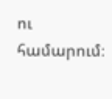ու համարում։